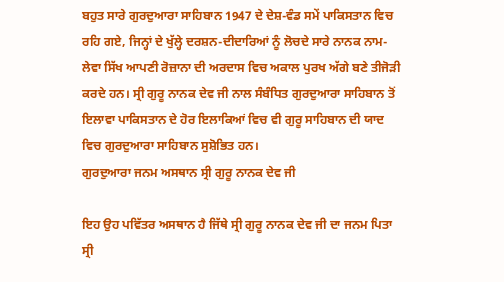ਬਹੁਤ ਸਾਰੇ ਗੁਰਦੁਆਰਾ ਸਾਹਿਬਾਨ 1947 ਦੇ ਦੇਸ਼-ਵੰਡ ਸਮੇਂ ਪਾਕਿਸਤਾਨ ਵਿਚ ਰਹਿ ਗਏ, ਜਿਨ੍ਹਾਂ ਦੇ ਖੁੱਲ੍ਹੇ ਦਰਸ਼ਨ-ਦੀਦਾਰਿਆਂ ਨੂੰ ਲੋਚਦੇ ਸਾਰੇ ਨਾਨਕ ਨਾਮ-ਲੇਵਾ ਸਿੱਖ ਆਪਣੀ ਰੋਜ਼ਾਨਾ ਦੀ ਅਰਦਾਸ ਵਿਚ ਅਕਾਲ ਪੁਰਖ ਅੱਗੇ ਬਣੇ ਤੀਜੋੜੀ ਕਰਦੇ ਹਨ। ਸ੍ਰੀ ਗੁਰੂ ਨਾਨਕ ਦੇਵ ਜੀ ਨਾਲ ਸੰਬੰਧਿਤ ਗੁਰਦੁਆਰਾ ਸਾਹਿਬਾਨ ਤੋਂ ਇਲਾਵਾ ਪਾਕਿਸਤਾਨ ਦੇ ਹੋਰ ਇਲਾਕਿਆਂ ਵਿਚ ਵੀ ਗੁਰੂ ਸਾਹਿਬਾਨ ਦੀ ਯਾਦ ਵਿਚ ਗੁਰਦੁਆਰਾ ਸਾਹਿਬਾਨ ਸੁਸ਼ੋਭਿਤ ਹਨ।
ਗੁਰਦੁਆਰਾ ਜਨਮ ਅਸਥਾਨ ਸ੍ਰੀ ਗੁਰੂ ਨਾਨਕ ਦੇਵ ਜੀ

ਇਹ ਉਹ ਪਵਿੱਤਰ ਅਸਥਾਨ ਹੈ ਜਿੱਥੇ ਸ੍ਰੀ ਗੁਰੂ ਨਾਨਕ ਦੇਵ ਜੀ ਦਾ ਜਨਮ ਪਿਤਾ ਸ੍ਰੀ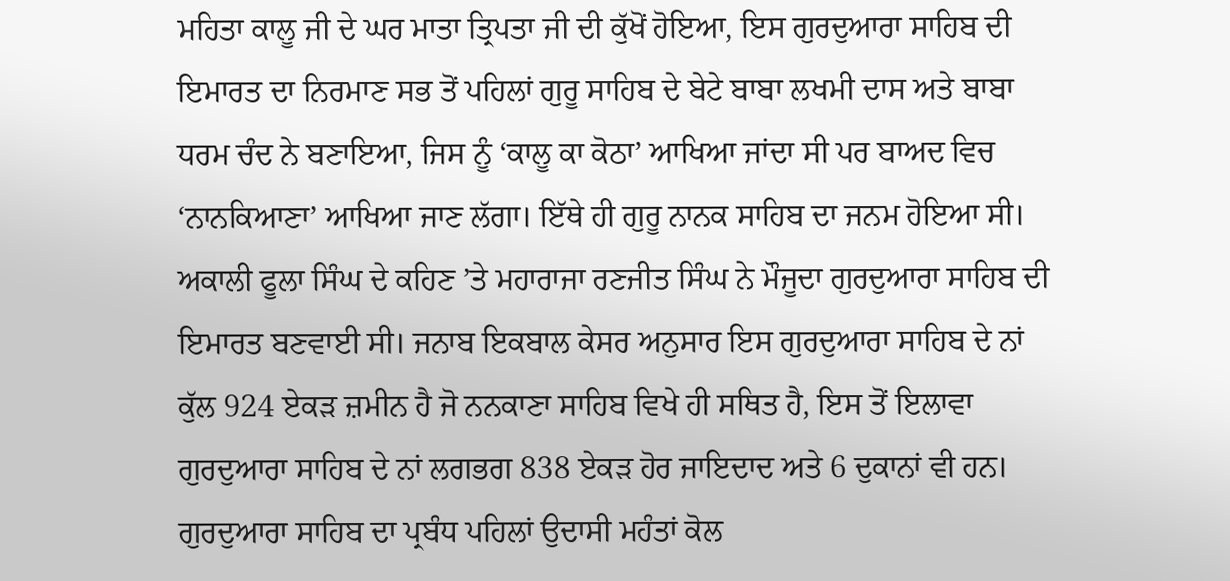ਮਹਿਤਾ ਕਾਲੂ ਜੀ ਦੇ ਘਰ ਮਾਤਾ ਤ੍ਰਿਪਤਾ ਜੀ ਦੀ ਕੁੱਖੋਂ ਹੋਇਆ, ਇਸ ਗੁਰਦੁਆਰਾ ਸਾਹਿਬ ਦੀ ਇਮਾਰਤ ਦਾ ਨਿਰਮਾਣ ਸਭ ਤੋਂ ਪਹਿਲਾਂ ਗੁਰੂ ਸਾਹਿਬ ਦੇ ਬੇਟੇ ਬਾਬਾ ਲਖਮੀ ਦਾਸ ਅਤੇ ਬਾਬਾ ਧਰਮ ਚੰਦ ਨੇ ਬਣਾਇਆ, ਜਿਸ ਨੂੰ ‘ਕਾਲੂ ਕਾ ਕੋਠਾ’ ਆਖਿਆ ਜਾਂਦਾ ਸੀ ਪਰ ਬਾਅਦ ਵਿਚ ‘ਨਾਨਕਿਆਣਾ’ ਆਖਿਆ ਜਾਣ ਲੱਗਾ। ਇੱਥੇ ਹੀ ਗੁਰੂ ਨਾਨਕ ਸਾਹਿਬ ਦਾ ਜਨਮ ਹੋਇਆ ਸੀ। ਅਕਾਲੀ ਫੂਲਾ ਸਿੰਘ ਦੇ ਕਹਿਣ ’ਤੇ ਮਹਾਰਾਜਾ ਰਣਜੀਤ ਸਿੰਘ ਨੇ ਮੌਜੂਦਾ ਗੁਰਦੁਆਰਾ ਸਾਹਿਬ ਦੀ ਇਮਾਰਤ ਬਣਵਾਈ ਸੀ। ਜਨਾਬ ਇਕਬਾਲ ਕੇਸਰ ਅਨੁਸਾਰ ਇਸ ਗੁਰਦੁਆਰਾ ਸਾਹਿਬ ਦੇ ਨਾਂ ਕੁੱਲ 924 ਏਕੜ ਜ਼ਮੀਨ ਹੈ ਜੋ ਨਨਕਾਣਾ ਸਾਹਿਬ ਵਿਖੇ ਹੀ ਸਥਿਤ ਹੈ, ਇਸ ਤੋਂ ਇਲਾਵਾ ਗੁਰਦੁਆਰਾ ਸਾਹਿਬ ਦੇ ਨਾਂ ਲਗਭਗ 838 ਏਕੜ ਹੋਰ ਜਾਇਦਾਦ ਅਤੇ 6 ਦੁਕਾਨਾਂ ਵੀ ਹਨ।
ਗੁਰਦੁਆਰਾ ਸਾਹਿਬ ਦਾ ਪ੍ਰਬੰਧ ਪਹਿਲਾਂ ਉਦਾਸੀ ਮਹੰਤਾਂ ਕੋਲ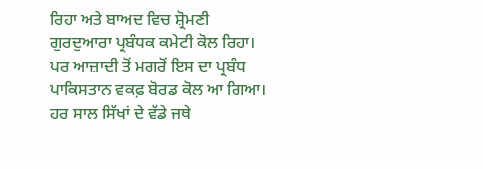ਰਿਹਾ ਅਤੇ ਬਾਅਦ ਵਿਚ ਸ਼੍ਰੋਮਣੀ ਗੁਰਦੁਆਰਾ ਪ੍ਰਬੰਧਕ ਕਮੇਟੀ ਕੋਲ ਰਿਹਾ। ਪਰ ਆਜ਼ਾਦੀ ਤੋਂ ਮਗਰੋਂ ਇਸ ਦਾ ਪ੍ਰਬੰਧ ਪਾਕਿਸਤਾਨ ਵਕਫ਼ ਬੋਰਡ ਕੋਲ ਆ ਗਿਆ। ਹਰ ਸਾਲ ਸਿੱਖਾਂ ਦੇ ਵੱਡੇ ਜਥੇ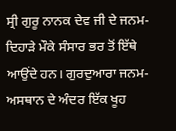ਸ੍ਰੀ ਗੁਰੂ ਨਾਨਕ ਦੇਵ ਜੀ ਦੇ ਜਨਮ-ਦਿਹਾੜੇ ਮੌਕੇ ਸੰਸਾਰ ਭਰ ਤੋਂ ਇੱਥੇ ਆਉਂਦੇ ਹਨ। ਗੁਰਦੁਆਰਾ ਜਨਮ-ਅਸਥਾਨ ਦੇ ਅੰਦਰ ਇੱਕ ਖੂਹ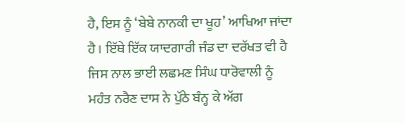ਹੈ, ਇਸ ਨੂੰ ‘ਬੇਬੇ ਨਾਨਕੀ ਦਾ ਖੂਹ’ ਆਖਿਆ ਜਾਂਦਾ ਹੈ। ਇੱਥੇ ਇੱਕ ਯਾਦਗਾਰੀ ਜੰਡ ਦਾ ਦਰੱਖਤ ਵੀ ਹੈ ਜਿਸ ਨਾਲ ਭਾਈ ਲਛਮਣ ਸਿੰਘ ਧਾਰੋਵਾਲੀ ਨੂੰ ਮਹੰਤ ਨਰੈਣ ਦਾਸ ਨੇ ਪੁੱਠੇ ਬੰਨ੍ਹ ਕੇ ਅੱਗ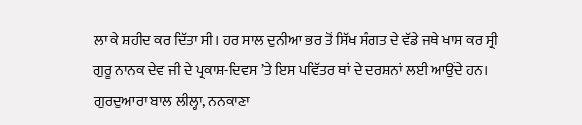ਲਾ ਕੇ ਸ਼ਹੀਦ ਕਰ ਦਿੱਤਾ ਸੀ। ਹਰ ਸਾਲ ਦੁਨੀਆ ਭਰ ਤੋਂ ਸਿੱਖ ਸੰਗਤ ਦੇ ਵੱਡੇ ਜਥੇ ਖਾਸ ਕਰ ਸ੍ਰੀ ਗੁਰੂ ਨਾਨਕ ਦੇਵ ਜੀ ਦੇ ਪ੍ਰਕਾਸ਼-ਦਿਵਸ ’ਤੇ ਇਸ ਪਵਿੱਤਰ ਥਾਂ ਦੇ ਦਰਸ਼ਨਾਂ ਲਈ ਆਉਂਦੇ ਹਨ।
ਗੁਰਦੁਆਰਾ ਬਾਲ ਲੀਲ੍ਹਾ, ਨਨਕਾਣਾ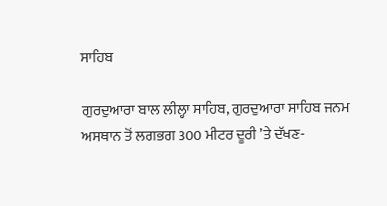ਸਾਹਿਬ

ਗੁਰਦੁਆਰਾ ਬਾਲ ਲੀਲ੍ਹਾ ਸਾਹਿਬ, ਗੁਰਦੁਆਰਾ ਸਾਹਿਬ ਜਨਮ ਅਸਥਾਨ ਤੋਂ ਲਗਭਗ 300 ਮੀਟਰ ਦੂਰੀ ’ਤੇ ਦੱਖਣ-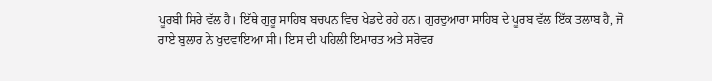ਪੂਰਬੀ ਸਿਰੇ ਵੱਲ ਹੈ। ਇੱਥੇ ਗੁਰੂ ਸਾਹਿਬ ਬਚਪਨ ਵਿਚ ਖੇਡਦੇ ਰਹੇ ਹਨ। ਗੁਰਦੁਆਰਾ ਸਾਹਿਬ ਦੇ ਪੂਰਬ ਵੱਲ ਇੱਕ ਤਲਾਬ ਹੈ, ਜੋ ਰਾਏ ਬੁਲਾਰ ਨੇ ਖੁਦਵਾਇਆ ਸੀ। ਇਸ ਦੀ ਪਹਿਲੀ ਇਮਾਰਤ ਅਤੇ ਸਰੋਵਰ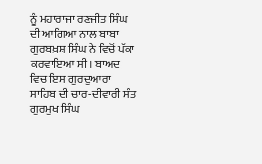ਨੂੰ ਮਹਾਰਾਜਾ ਰਣਜੀਤ ਸਿੰਘ ਦੀ ਆਗਿਆ ਨਾਲ ਬਾਬਾ ਗੁਰਬਖ਼ਸ਼ ਸਿੰਘ ਨੇ ਵਿਚੋਂ ਪੱਕਾ ਕਰਵਾਇਆ ਸੀ। ਬਾਅਦ ਵਿਚ ਇਸ ਗੁਰਦੁਆਰਾ ਸਾਹਿਬ ਦੀ ਚਾਰ-ਦੀਵਾਰੀ ਸੰਤ ਗੁਰਮੁਖ ਸਿੰਘ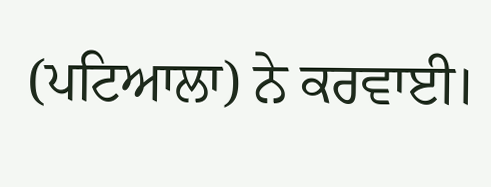(ਪਟਿਆਲਾ) ਨੇ ਕਰਵਾਈ।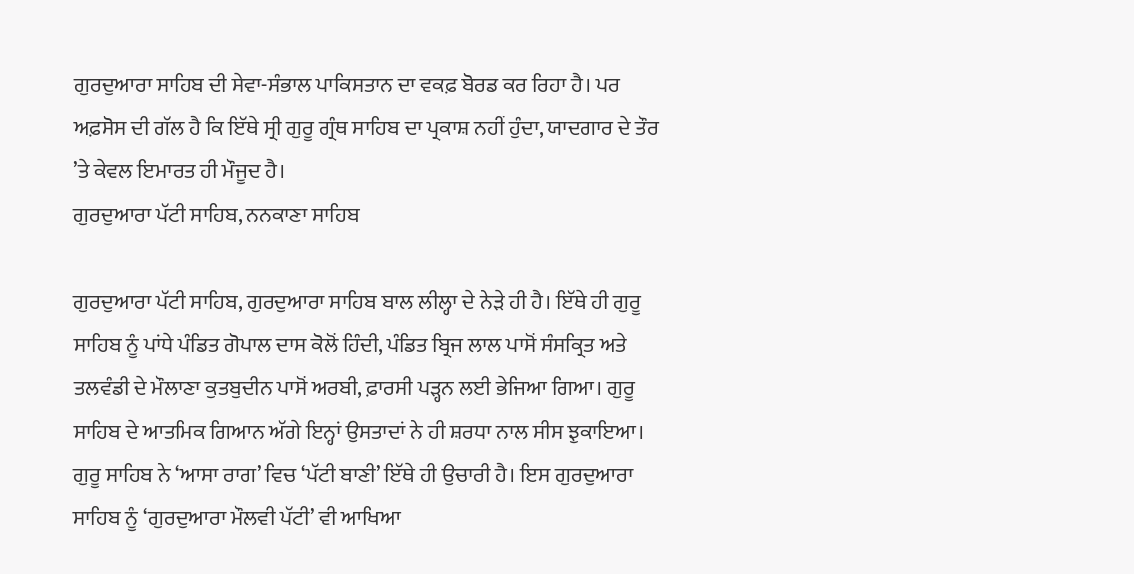ਗੁਰਦੁਆਰਾ ਸਾਹਿਬ ਦੀ ਸੇਵਾ-ਸੰਭਾਲ ਪਾਕਿਸਤਾਨ ਦਾ ਵਕਫ਼ ਬੋਰਡ ਕਰ ਰਿਹਾ ਹੈ। ਪਰ ਅਫ਼ਸੋਸ ਦੀ ਗੱਲ ਹੈ ਕਿ ਇੱਥੇ ਸ੍ਰੀ ਗੁਰੂ ਗ੍ਰੰਥ ਸਾਹਿਬ ਦਾ ਪ੍ਰਕਾਸ਼ ਨਹੀਂ ਹੁੰਦਾ, ਯਾਦਗਾਰ ਦੇ ਤੌਰ ’ਤੇ ਕੇਵਲ ਇਮਾਰਤ ਹੀ ਮੌਜੂਦ ਹੈ।
ਗੁਰਦੁਆਰਾ ਪੱਟੀ ਸਾਹਿਬ, ਨਨਕਾਣਾ ਸਾਹਿਬ

ਗੁਰਦੁਆਰਾ ਪੱਟੀ ਸਾਹਿਬ, ਗੁਰਦੁਆਰਾ ਸਾਹਿਬ ਬਾਲ ਲੀਲ੍ਹਾ ਦੇ ਨੇੜੇ ਹੀ ਹੈ। ਇੱਥੇ ਹੀ ਗੁਰੂ ਸਾਹਿਬ ਨੂੰ ਪਾਂਧੇ ਪੰਡਿਤ ਗੋਪਾਲ ਦਾਸ ਕੋਲੋਂ ਹਿੰਦੀ, ਪੰਡਿਤ ਬ੍ਰਿਜ ਲਾਲ ਪਾਸੋਂ ਸੰਸਕ੍ਰਿਤ ਅਤੇ ਤਲਵੰਡੀ ਦੇ ਮੌਲਾਣਾ ਕੁਤਬੁਦੀਨ ਪਾਸੋਂ ਅਰਬੀ, ਫ਼ਾਰਸੀ ਪੜ੍ਹਨ ਲਈ ਭੇਜਿਆ ਗਿਆ। ਗੁਰੂ ਸਾਹਿਬ ਦੇ ਆਤਮਿਕ ਗਿਆਨ ਅੱਗੇ ਇਨ੍ਹਾਂ ਉਸਤਾਦਾਂ ਨੇ ਹੀ ਸ਼ਰਧਾ ਨਾਲ ਸੀਸ ਝੁਕਾਇਆ। ਗੁਰੂ ਸਾਹਿਬ ਨੇ ‘ਆਸਾ ਰਾਗ’ ਵਿਚ ‘ਪੱਟੀ ਬਾਣੀ’ ਇੱਥੇ ਹੀ ਉਚਾਰੀ ਹੈ। ਇਸ ਗੁਰਦੁਆਰਾ ਸਾਹਿਬ ਨੂੰ ‘ਗੁਰਦੁਆਰਾ ਮੌਲਵੀ ਪੱਟੀ’ ਵੀ ਆਖਿਆ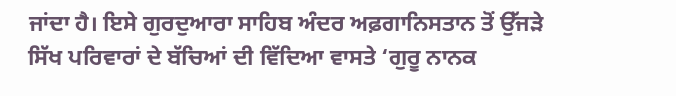ਜਾਂਦਾ ਹੈ। ਇਸੇ ਗੁਰਦੁਆਰਾ ਸਾਹਿਬ ਅੰਦਰ ਅਫ਼ਗਾਨਿਸਤਾਨ ਤੋਂ ਉੱਜੜੇ ਸਿੱਖ ਪਰਿਵਾਰਾਂ ਦੇ ਬੱਚਿਆਂ ਦੀ ਵਿੱਦਿਆ ਵਾਸਤੇ ‘ਗੁਰੂ ਨਾਨਕ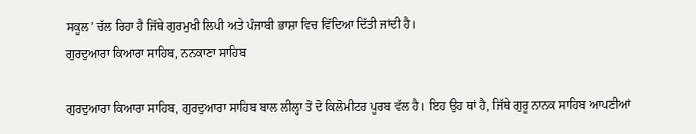ਸਕੂਲ’ ਚੱਲ ਰਿਹਾ ਹੈ ਜਿੱਥੇ ਗੁਰਮੁਖੀ ਲਿਪੀ ਅਤੇ ਪੰਜਾਬੀ ਭਾਸ਼ਾ ਵਿਚ ਵਿੱਦਿਆ ਦਿੱਤੀ ਜਾਂਦੀ ਹੈ।
ਗੁਰਦੁਆਰਾ ਕਿਆਰਾ ਸਾਹਿਬ, ਨਨਕਾਣਾ ਸਾਹਿਬ

ਗੁਰਦੁਆਰਾ ਕਿਆਰਾ ਸਾਹਿਬ, ਗੁਰਦੁਆਰਾ ਸਾਹਿਬ ਬਾਲ ਲੀਲ੍ਹਾ ਤੋਂ ਦੋ ਕਿਲੋਮੀਟਰ ਪੂਰਬ ਵੱਲ ਹੈ। ਇਹ ਉਹ ਥਾਂ ਹੈ, ਜਿੱਥੇ ਗੁਰੂ ਨਾਨਕ ਸਾਹਿਬ ਆਪਣੀਆਂ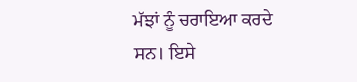ਮੱਝਾਂ ਨੂੰ ਚਰਾਇਆ ਕਰਦੇ ਸਨ। ਇਸੇ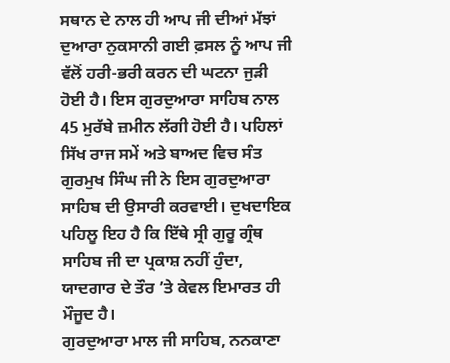ਸਥਾਨ ਦੇ ਨਾਲ ਹੀ ਆਪ ਜੀ ਦੀਆਂ ਮੱਝਾਂ ਦੁਆਰਾ ਨੁਕਸਾਨੀ ਗਈ ਫ਼ਸਲ ਨੂੰ ਆਪ ਜੀ ਵੱਲੋਂ ਹਰੀ-ਭਰੀ ਕਰਨ ਦੀ ਘਟਨਾ ਜੁੜੀ ਹੋਈ ਹੈ। ਇਸ ਗੁਰਦੁਆਰਾ ਸਾਹਿਬ ਨਾਲ 45 ਮੁਰੱਬੇ ਜ਼ਮੀਨ ਲੱਗੀ ਹੋਈ ਹੈ। ਪਹਿਲਾਂ ਸਿੱਖ ਰਾਜ ਸਮੇਂ ਅਤੇ ਬਾਅਦ ਵਿਚ ਸੰਤ ਗੁਰਮੁਖ ਸਿੰਘ ਜੀ ਨੇ ਇਸ ਗੁਰਦੁਆਰਾ ਸਾਹਿਬ ਦੀ ਉਸਾਰੀ ਕਰਵਾਈ। ਦੁਖਦਾਇਕ ਪਹਿਲੂ ਇਹ ਹੈ ਕਿ ਇੱਥੇ ਸ੍ਰੀ ਗੁਰੂ ਗ੍ਰੰਥ ਸਾਹਿਬ ਜੀ ਦਾ ਪ੍ਰਕਾਸ਼ ਨਹੀਂ ਹੁੰਦਾ, ਯਾਦਗਾਰ ਦੇ ਤੌਰ ’ਤੇ ਕੇਵਲ ਇਮਾਰਤ ਹੀ ਮੌਜੂਦ ਹੈ।
ਗੁਰਦੁਆਰਾ ਮਾਲ ਜੀ ਸਾਹਿਬ, ਨਨਕਾਣਾ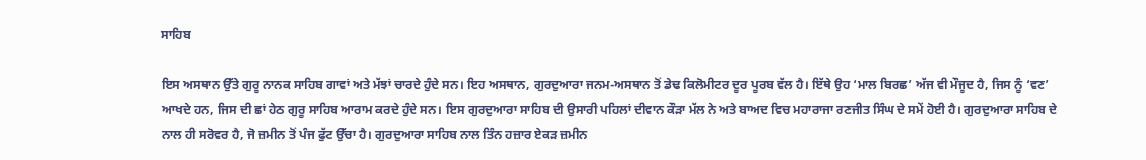ਸਾਹਿਬ

ਇਸ ਅਸਥਾਨ ਉੱਤੇ ਗੁਰੂ ਨਾਨਕ ਸਾਹਿਬ ਗਾਵਾਂ ਅਤੇ ਮੱਝਾਂ ਚਾਰਦੇ ਹੁੰਦੇ ਸਨ। ਇਹ ਅਸਥਾਨ, ਗੁਰਦੁਆਰਾ ਜਨਮ-ਅਸਥਾਨ ਤੋਂ ਡੇਢ ਕਿਲੋਮੀਟਰ ਦੂਰ ਪੂਰਬ ਵੱਲ ਹੈ। ਇੱਥੇ ਉਹ ‘ਮਾਲ ਬਿਰਛ’ ਅੱਜ ਵੀ ਮੌਜੂਦ ਹੈ, ਜਿਸ ਨੂੰ ‘ਵਣ’ ਆਖਦੇ ਹਨ, ਜਿਸ ਦੀ ਛਾਂ ਹੇਠ ਗੁਰੂ ਸਾਹਿਬ ਆਰਾਮ ਕਰਦੇ ਹੁੰਦੇ ਸਨ। ਇਸ ਗੁਰਦੁਆਰਾ ਸਾਹਿਬ ਦੀ ਉਸਾਰੀ ਪਹਿਲਾਂ ਦੀਵਾਨ ਕੌੜਾ ਮੱਲ ਨੇ ਅਤੇ ਬਾਅਦ ਵਿਚ ਮਹਾਰਾਜਾ ਰਣਜੀਤ ਸਿੰਘ ਦੇ ਸਮੇਂ ਹੋਈ ਹੈ। ਗੁਰਦੁਆਰਾ ਸਾਹਿਬ ਦੇ ਨਾਲ ਹੀ ਸਰੋਵਰ ਹੈ, ਜੋ ਜ਼ਮੀਨ ਤੋਂ ਪੰਜ ਫੁੱਟ ਉੱਚਾ ਹੈ। ਗੁਰਦੁਆਰਾ ਸਾਹਿਬ ਨਾਲ ਤਿੰਨ ਹਜ਼ਾਰ ਏਕੜ ਜ਼ਮੀਨ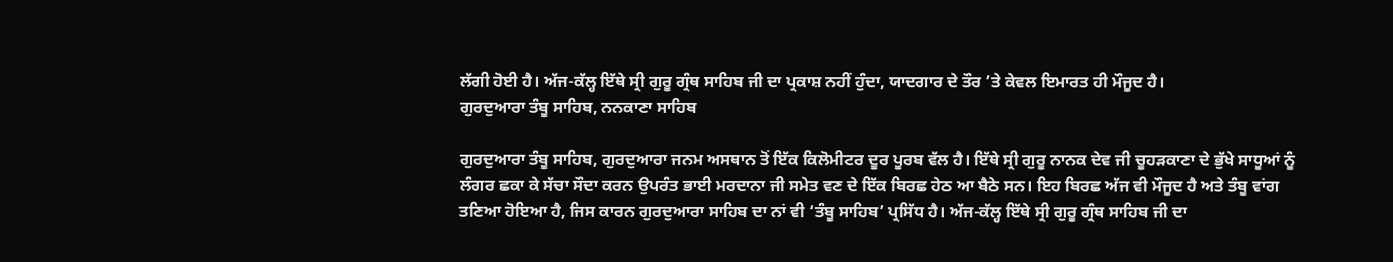ਲੱਗੀ ਹੋਈ ਹੈ। ਅੱਜ-ਕੱਲ੍ਹ ਇੱਥੇ ਸ੍ਰੀ ਗੁਰੂ ਗ੍ਰੰਥ ਸਾਹਿਬ ਜੀ ਦਾ ਪ੍ਰਕਾਸ਼ ਨਹੀਂ ਹੁੰਦਾ, ਯਾਦਗਾਰ ਦੇ ਤੌਰ ’ਤੇ ਕੇਵਲ ਇਮਾਰਤ ਹੀ ਮੌਜੂਦ ਹੈ।
ਗੁਰਦੁਆਰਾ ਤੰਬੂ ਸਾਹਿਬ, ਨਨਕਾਣਾ ਸਾਹਿਬ

ਗੁਰਦੁਆਰਾ ਤੰਬੂ ਸਾਹਿਬ, ਗੁਰਦੁਆਰਾ ਜਨਮ ਅਸਥਾਨ ਤੋਂ ਇੱਕ ਕਿਲੋਮੀਟਰ ਦੂਰ ਪੂਰਬ ਵੱਲ ਹੈ। ਇੱਥੇ ਸ੍ਰੀ ਗੁਰੂ ਨਾਨਕ ਦੇਵ ਜੀ ਚੂਹੜਕਾਣਾ ਦੇ ਭੁੱਖੇ ਸਾਧੂਆਂ ਨੂੰ ਲੰਗਰ ਛਕਾ ਕੇ ਸੱਚਾ ਸੌਦਾ ਕਰਨ ਉਪਰੰਤ ਭਾਈ ਮਰਦਾਨਾ ਜੀ ਸਮੇਤ ਵਣ ਦੇ ਇੱਕ ਬਿਰਛ ਹੇਠ ਆ ਬੈਠੇ ਸਨ। ਇਹ ਬਿਰਛ ਅੱਜ ਵੀ ਮੌਜੂਦ ਹੈ ਅਤੇ ਤੰਬੂ ਵਾਂਗ ਤਣਿਆ ਹੋਇਆ ਹੈ, ਜਿਸ ਕਾਰਨ ਗੁਰਦੁਆਰਾ ਸਾਹਿਬ ਦਾ ਨਾਂ ਵੀ ‘ਤੰਬੂ ਸਾਹਿਬ’ ਪ੍ਰਸਿੱਧ ਹੈ। ਅੱਜ-ਕੱਲ੍ਹ ਇੱਥੇ ਸ੍ਰੀ ਗੁਰੂ ਗ੍ਰੰਥ ਸਾਹਿਬ ਜੀ ਦਾ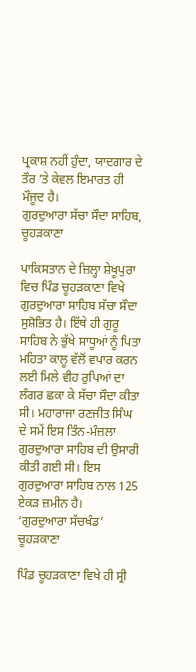ਪ੍ਰਕਾਸ਼ ਨਹੀਂ ਹੁੰਦਾ, ਯਾਦਗਾਰ ਦੇ ਤੌਰ ’ਤੇ ਕੇਵਲ ਇਮਾਰਤ ਹੀ ਮੌਜੂਦ ਹੈ।
ਗੁਰਦੁਆਰਾ ਸੱਚਾ ਸੌਦਾ ਸਾਹਿਬ, ਚੂਹੜਕਾਣਾ

ਪਾਕਿਸਤਾਨ ਦੇ ਜ਼ਿਲ੍ਹਾ ਸ਼ੇਖੂਪੁਰਾ ਵਿਚ ਪਿੰਡ ਚੂਹੜਕਾਣਾ ਵਿਖੇ ਗੁਰਦੁਆਰਾ ਸਾਹਿਬ ਸੱਚਾ ਸੌਦਾ ਸੁਸ਼ੋਭਿਤ ਹੈ। ਇੱਥੇ ਹੀ ਗੁਰੂ ਸਾਹਿਬ ਨੇ ਭੁੱਖੇ ਸਾਧੂਆਂ ਨੂੰ ਪਿਤਾ ਮਹਿਤਾ ਕਾਲੂ ਵੱਲੋਂ ਵਪਾਰ ਕਰਨ ਲਈ ਮਿਲੇ ਵੀਹ ਰੁਪਿਆਂ ਦਾ ਲੰਗਰ ਛਕਾ ਕੇ ਸੱਚਾ ਸੌਦਾ ਕੀਤਾ ਸੀ। ਮਹਾਰਾਜਾ ਰਣਜੀਤ ਸਿੰਘ ਦੇ ਸਮੇਂ ਇਸ ਤਿੰਨ-ਮੰਜ਼ਲਾ ਗੁਰਦੁਆਰਾ ਸਾਹਿਬ ਦੀ ਉਸਾਰੀ ਕੀਤੀ ਗਈ ਸੀ। ਇਸ ਗੁਰਦੁਆਰਾ ਸਾਹਿਬ ਨਾਲ 125 ਏਕੜ ਜ਼ਮੀਨ ਹੈ।
‘ਗੁਰਦੁਆਰਾ ਸੱਚਖੰਡ’ ਚੂਹੜਕਾਣਾ

ਪਿੰਡ ਚੂਹੜਕਾਣਾ ਵਿਖੇ ਹੀ ਸ੍ਰੀ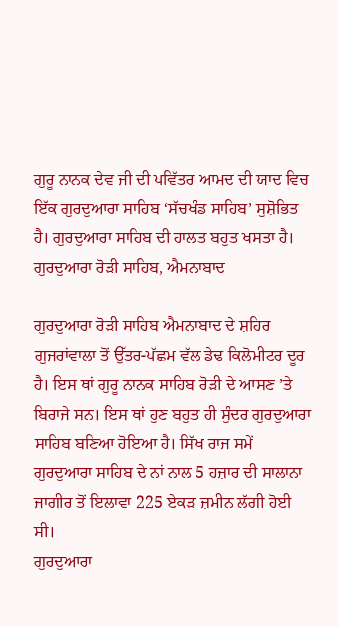ਗੁਰੂ ਨਾਨਕ ਦੇਵ ਜੀ ਦੀ ਪਵਿੱਤਰ ਆਮਦ ਦੀ ਯਾਦ ਵਿਚ ਇੱਕ ਗੁਰਦੁਆਰਾ ਸਾਹਿਬ ‘ਸੱਚਖੰਡ ਸਾਹਿਬ’ ਸੁਸ਼ੋਭਿਤ ਹੈ। ਗੁਰਦੁਆਰਾ ਸਾਹਿਬ ਦੀ ਹਾਲਤ ਬਹੁਤ ਖਸਤਾ ਹੈ।
ਗੁਰਦੁਆਰਾ ਰੋੜੀ ਸਾਹਿਬ, ਐਮਨਾਬਾਦ

ਗੁਰਦੁਆਰਾ ਰੋੜੀ ਸਾਹਿਬ ਐਮਨਾਬਾਦ ਦੇ ਸ਼ਹਿਰ ਗੁਜਰਾਂਵਾਲਾ ਤੋਂ ਉੱਤਰ-ਪੱਛਮ ਵੱਲ ਡੇਢ ਕਿਲੋਮੀਟਰ ਦੂਰ ਹੈ। ਇਸ ਥਾਂ ਗੁਰੂ ਨਾਨਕ ਸਾਹਿਬ ਰੋੜੀ ਦੇ ਆਸਣ ’ਤੇ ਬਿਰਾਜੇ ਸਨ। ਇਸ ਥਾਂ ਹੁਣ ਬਹੁਤ ਹੀ ਸੁੰਦਰ ਗੁਰਦੁਆਰਾ ਸਾਹਿਬ ਬਣਿਆ ਹੋਇਆ ਹੈ। ਸਿੱਖ ਰਾਜ ਸਮੇਂ ਗੁਰਦੁਆਰਾ ਸਾਹਿਬ ਦੇ ਨਾਂ ਨਾਲ 5 ਹਜ਼ਾਰ ਦੀ ਸਾਲਾਨਾ ਜਾਗੀਰ ਤੋਂ ਇਲਾਵਾ 225 ਏਕੜ ਜ਼ਮੀਨ ਲੱਗੀ ਹੋਈ ਸੀ।
ਗੁਰਦੁਆਰਾ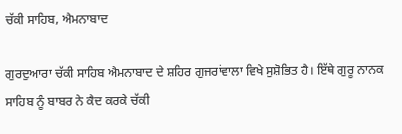ਚੱਕੀ ਸਾਹਿਬ, ਐਮਨਾਬਾਦ

ਗੁਰਦੁਆਰਾ ਚੱਕੀ ਸਾਹਿਬ ਐਮਨਾਬਾਦ ਦੇ ਸ਼ਹਿਰ ਗੁਜਰਾਂਵਾਲਾ ਵਿਖੇ ਸੁਸ਼ੋਭਿਤ ਹੈ। ਇੱਥੇ ਗੁਰੂ ਨਾਨਕ ਸਾਹਿਬ ਨੂੰ ਬਾਬਰ ਨੇ ਕੈਦ ਕਰਕੇ ਚੱਕੀ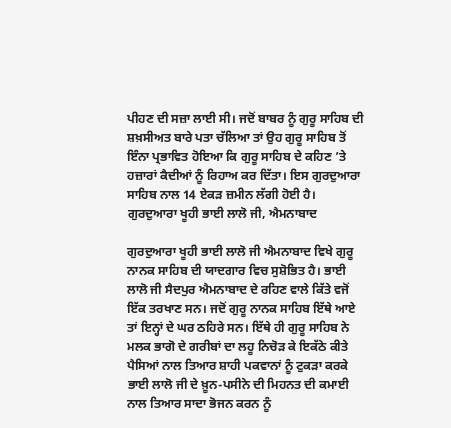ਪੀਹਣ ਦੀ ਸਜ਼ਾ ਲਾਈ ਸੀ। ਜਦੋਂ ਬਾਬਰ ਨੂੰ ਗੁਰੂ ਸਾਹਿਬ ਦੀ ਸ਼ਖ਼ਸੀਅਤ ਬਾਰੇ ਪਤਾ ਚੱਲਿਆ ਤਾਂ ਉਹ ਗੁਰੂ ਸਾਹਿਬ ਤੋਂ ਇੰਨਾ ਪ੍ਰਭਾਵਿਤ ਹੋਇਆ ਕਿ ਗੁਰੂ ਸਾਹਿਬ ਦੇ ਕਹਿਣ ’ਤੇ ਹਜ਼ਾਰਾਂ ਕੈਦੀਆਂ ਨੂੰ ਰਿਹਾਅ ਕਰ ਦਿੱਤਾ। ਇਸ ਗੁਰਦੁਆਰਾ ਸਾਹਿਬ ਨਾਲ 14 ਏਕੜ ਜ਼ਮੀਨ ਲੱਗੀ ਹੋਈ ਹੈ।
ਗੁਰਦੁਆਰਾ ਖੂਹੀ ਭਾਈ ਲਾਲੋ ਜੀ, ਐਮਨਾਬਾਦ

ਗੁਰਦੁਆਰਾ ਖੂਹੀ ਭਾਈ ਲਾਲੋ ਜੀ ਐਮਨਾਬਾਦ ਵਿਖੇ ਗੁਰੂ ਨਾਨਕ ਸਾਹਿਬ ਦੀ ਯਾਦਗਾਰ ਵਿਚ ਸੁਸ਼ੋਭਿਤ ਹੈ। ਭਾਈ ਲਾਲੋ ਜੀ ਸੈਦਪੁਰ ਐਮਨਾਬਾਦ ਦੇ ਰਹਿਣ ਵਾਲੇ ਕਿੱਤੇ ਵਜੋਂ ਇੱਕ ਤਰਖਾਣ ਸਨ। ਜਦੋਂ ਗੁਰੂ ਨਾਨਕ ਸਾਹਿਬ ਇੱਥੇ ਆਏ ਤਾਂ ਇਨ੍ਹਾਂ ਦੇ ਘਰ ਠਹਿਰੇ ਸਨ। ਇੱਥੇ ਹੀ ਗੁਰੂ ਸਾਹਿਬ ਨੇ ਮਲਕ ਭਾਗੋ ਦੇ ਗਰੀਬਾਂ ਦਾ ਲਹੂ ਨਿਚੋੜ ਕੇ ਇਕੱਠੇ ਕੀਤੇ ਪੈਸਿਆਂ ਨਾਲ ਤਿਆਰ ਸ਼ਾਹੀ ਪਕਵਾਨਾਂ ਨੂੰ ਟੁਕੜਾ ਕਰਕੇ ਭਾਈ ਲਾਲੋ ਜੀ ਦੇ ਖ਼ੂਨ-ਪਸੀਨੇ ਦੀ ਮਿਹਨਤ ਦੀ ਕਮਾਈ ਨਾਲ ਤਿਆਰ ਸਾਦਾ ਭੋਜਨ ਕਰਨ ਨੂੰ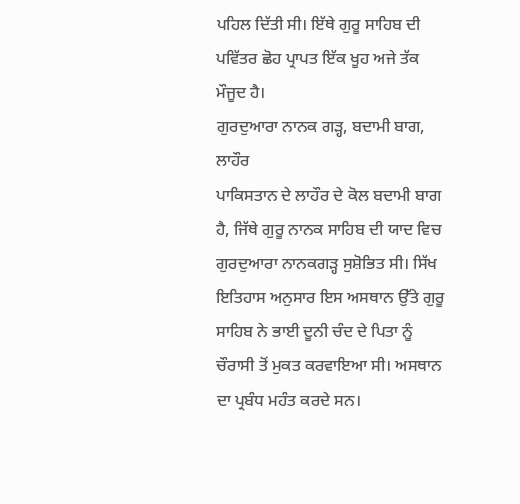ਪਹਿਲ ਦਿੱਤੀ ਸੀ। ਇੱਥੇ ਗੁਰੂ ਸਾਹਿਬ ਦੀ ਪਵਿੱਤਰ ਛੋਹ ਪ੍ਰਾਪਤ ਇੱਕ ਖੂਹ ਅਜੇ ਤੱਕ ਮੌਜੂਦ ਹੈ।
ਗੁਰਦੁਆਰਾ ਨਾਨਕ ਗੜ੍ਹ, ਬਦਾਮੀ ਬਾਗ, ਲਾਹੌਰ
ਪਾਕਿਸਤਾਨ ਦੇ ਲਾਹੌਰ ਦੇ ਕੋਲ ਬਦਾਮੀ ਬਾਗ ਹੈ, ਜਿੱਥੇ ਗੁਰੂ ਨਾਨਕ ਸਾਹਿਬ ਦੀ ਯਾਦ ਵਿਚ ਗੁਰਦੁਆਰਾ ਨਾਨਕਗੜ੍ਹ ਸੁਸ਼ੋਭਿਤ ਸੀ। ਸਿੱਖ ਇਤਿਹਾਸ ਅਨੁਸਾਰ ਇਸ ਅਸਥਾਨ ਉੱਤੇ ਗੁਰੂ ਸਾਹਿਬ ਨੇ ਭਾਈ ਦੂਨੀ ਚੰਦ ਦੇ ਪਿਤਾ ਨੂੰ ਚੌਰਾਸੀ ਤੋਂ ਮੁਕਤ ਕਰਵਾਇਆ ਸੀ। ਅਸਥਾਨ ਦਾ ਪ੍ਰਬੰਧ ਮਹੰਤ ਕਰਦੇ ਸਨ।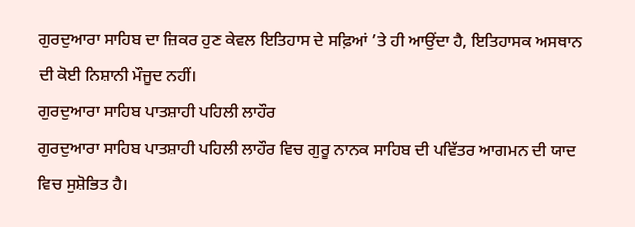ਗੁਰਦੁਆਰਾ ਸਾਹਿਬ ਦਾ ਜ਼ਿਕਰ ਹੁਣ ਕੇਵਲ ਇਤਿਹਾਸ ਦੇ ਸਫ਼ਿਆਂ ’ਤੇ ਹੀ ਆਉਂਦਾ ਹੈ, ਇਤਿਹਾਸਕ ਅਸਥਾਨ ਦੀ ਕੋਈ ਨਿਸ਼ਾਨੀ ਮੌਜੂਦ ਨਹੀਂ।
ਗੁਰਦੁਆਰਾ ਸਾਹਿਬ ਪਾਤਸ਼ਾਹੀ ਪਹਿਲੀ ਲਾਹੌਰ
ਗੁਰਦੁਆਰਾ ਸਾਹਿਬ ਪਾਤਸ਼ਾਹੀ ਪਹਿਲੀ ਲਾਹੌਰ ਵਿਚ ਗੁਰੂ ਨਾਨਕ ਸਾਹਿਬ ਦੀ ਪਵਿੱਤਰ ਆਗਮਨ ਦੀ ਯਾਦ ਵਿਚ ਸੁਸ਼ੋਭਿਤ ਹੈ।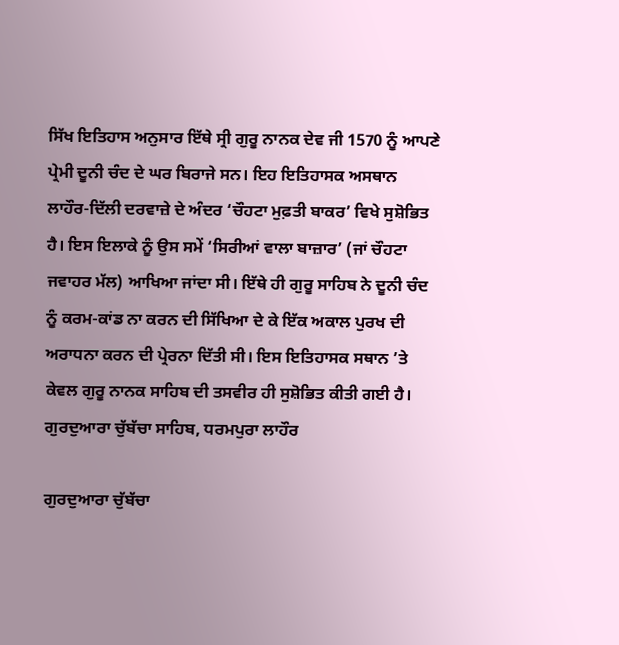ਸਿੱਖ ਇਤਿਹਾਸ ਅਨੁਸਾਰ ਇੱਥੇ ਸ੍ਰੀ ਗੁਰੂ ਨਾਨਕ ਦੇਵ ਜੀ 1570 ਨੂੰ ਆਪਣੇ ਪ੍ਰੇਮੀ ਦੂਨੀ ਚੰਦ ਦੇ ਘਰ ਬਿਰਾਜੇ ਸਨ। ਇਹ ਇਤਿਹਾਸਕ ਅਸਥਾਨ ਲਾਹੌਰ-ਦਿੱਲੀ ਦਰਵਾਜ਼ੇ ਦੇ ਅੰਦਰ ‘ਚੌਹਟਾ ਮੁਫ਼ਤੀ ਬਾਕਰ’ ਵਿਖੇ ਸੁਸ਼ੋਭਿਤ ਹੈ। ਇਸ ਇਲਾਕੇ ਨੂੰ ਉਸ ਸਮੇਂ ‘ਸਿਰੀਆਂ ਵਾਲਾ ਬਾਜ਼ਾਰ’ (ਜਾਂ ਚੌਹਟਾ ਜਵਾਹਰ ਮੱਲ) ਆਖਿਆ ਜਾਂਦਾ ਸੀ। ਇੱਥੇ ਹੀ ਗੁਰੂ ਸਾਹਿਬ ਨੇ ਦੂਨੀ ਚੰਦ ਨੂੰ ਕਰਮ-ਕਾਂਡ ਨਾ ਕਰਨ ਦੀ ਸਿੱਖਿਆ ਦੇ ਕੇ ਇੱਕ ਅਕਾਲ ਪੁਰਖ ਦੀ ਅਰਾਧਨਾ ਕਰਨ ਦੀ ਪ੍ਰੇਰਨਾ ਦਿੱਤੀ ਸੀ। ਇਸ ਇਤਿਹਾਸਕ ਸਥਾਨ ’ਤੇ ਕੇਵਲ ਗੁਰੂ ਨਾਨਕ ਸਾਹਿਬ ਦੀ ਤਸਵੀਰ ਹੀ ਸੁਸ਼ੋਭਿਤ ਕੀਤੀ ਗਈ ਹੈ।
ਗੁਰਦੁਆਰਾ ਚੁੱਬੱਚਾ ਸਾਹਿਬ, ਧਰਮਪੁਰਾ ਲਾਹੌਰ

ਗੁਰਦੁਆਰਾ ਚੁੱਬੱਚਾ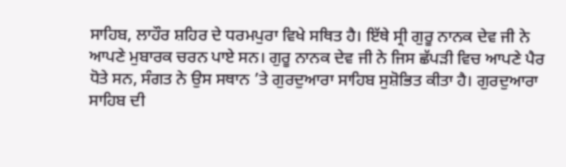ਸਾਹਿਬ, ਲਾਹੌਰ ਸ਼ਹਿਰ ਦੇ ਧਰਮਪੁਰਾ ਵਿਖੇ ਸਥਿਤ ਹੈ। ਇੱਥੇ ਸ੍ਰੀ ਗੁਰੂ ਨਾਨਕ ਦੇਵ ਜੀ ਨੇ ਆਪਣੇ ਮੁਬਾਰਕ ਚਰਨ ਪਾਏ ਸਨ। ਗੁਰੂ ਨਾਨਕ ਦੇਵ ਜੀ ਨੇ ਜਿਸ ਛੱਪੜੀ ਵਿਚ ਆਪਣੇ ਪੈਰ ਧੋਤੇ ਸਨ, ਸੰਗਤ ਨੇ ਉਸ ਸਥਾਨ ’ਤੇ ਗੁਰਦੁਆਰਾ ਸਾਹਿਬ ਸੁਸ਼ੋਭਿਤ ਕੀਤਾ ਹੈ। ਗੁਰਦੁਆਰਾ ਸਾਹਿਬ ਦੀ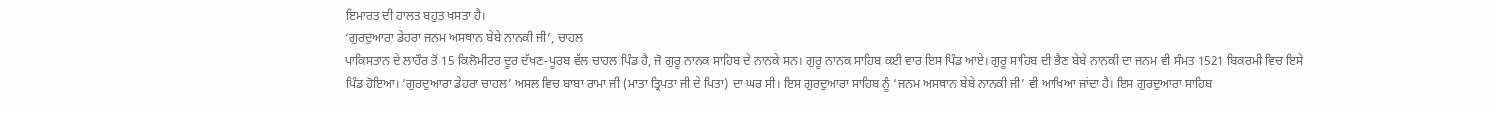ਇਮਾਰਤ ਦੀ ਹਾਲਤ ਬਹੁਤ ਖਸਤਾ ਹੈ।
‘ਗੁਰਦੁਆਰਾ ਡੇਹਰਾ ਜਨਮ ਅਸਥਾਨ ਬੇਬੇ ਨਾਨਕੀ ਜੀ’, ਚਾਹਲ
ਪਾਕਿਸਤਾਨ ਦੇ ਲਾਹੌਰ ਤੋਂ 15 ਕਿਲੋਮੀਟਰ ਦੂਰ ਦੱਖਣ-ਪੂਰਬ ਵੱਲ ਚਾਹਲ ਪਿੰਡ ਹੈ, ਜੋ ਗੁਰੂ ਨਾਨਕ ਸਾਹਿਬ ਦੇ ਨਾਨਕੇ ਸਨ। ਗੁਰੂ ਨਾਨਕ ਸਾਹਿਬ ਕਈ ਵਾਰ ਇਸ ਪਿੰਡ ਆਏ। ਗੁਰੂ ਸਾਹਿਬ ਦੀ ਭੈਣ ਬੇਬੇ ਨਾਨਕੀ ਦਾ ਜਨਮ ਵੀ ਸੰਮਤ 1521 ਬਿਕਰਮੀ ਵਿਚ ਇਸੇ ਪਿੰਡ ਹੋਇਆ। ‘ਗੁਰਦੁਆਰਾ ਡੇਹਰਾ ਚਾਹਲ’ ਅਸਲ ਵਿਚ ਬਾਬਾ ਰਾਮਾ ਜੀ (ਮਾਤਾ ਤ੍ਰਿਪਤਾ ਜੀ ਦੇ ਪਿਤਾ) ਦਾ ਘਰ ਸੀ। ਇਸ ਗੁਰਦੁਆਰਾ ਸਾਹਿਬ ਨੂੰ ‘ਜਨਮ ਅਸਥਾਨ ਬੇਬੇ ਨਾਨਕੀ ਜੀ’ ਵੀ ਆਖਿਆ ਜਾਂਦਾ ਹੈ। ਇਸ ਗੁਰਦੁਆਰਾ ਸਾਹਿਬ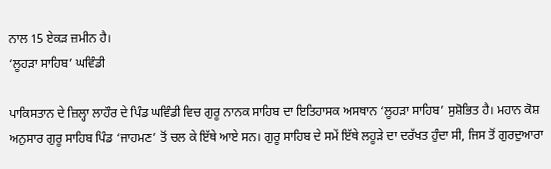ਨਾਲ 15 ਏਕੜ ਜ਼ਮੀਨ ਹੈ।
‘ਲੂਹੜਾ ਸਾਹਿਬ’ ਘਵਿੰਡੀ

ਪਾਕਿਸਤਾਨ ਦੇ ਜ਼ਿਲ੍ਹਾ ਲਾਹੌਰ ਦੇ ਪਿੰਡ ਘਵਿੰਡੀ ਵਿਚ ਗੁਰੂ ਨਾਨਕ ਸਾਹਿਬ ਦਾ ਇਤਿਹਾਸਕ ਅਸਥਾਨ ‘ਲੂਹੜਾ ਸਾਹਿਬ’ ਸੁਸ਼ੋਭਿਤ ਹੈ। ਮਹਾਨ ਕੋਸ਼ ਅਨੁਸਾਰ ਗੁਰੂ ਸਾਹਿਬ ਪਿੰਡ ‘ਜਾਹਮਣ’ ਤੋਂ ਚਲ ਕੇ ਇੱਥੇ ਆਏ ਸਨ। ਗੁਰੂ ਸਾਹਿਬ ਦੇ ਸਮੇਂ ਇੱਥੇ ਲਹੂੜੇ ਦਾ ਦਰੱਖਤ ਹੁੰਦਾ ਸੀ, ਜਿਸ ਤੋਂ ਗੁਰਦੁਆਰਾ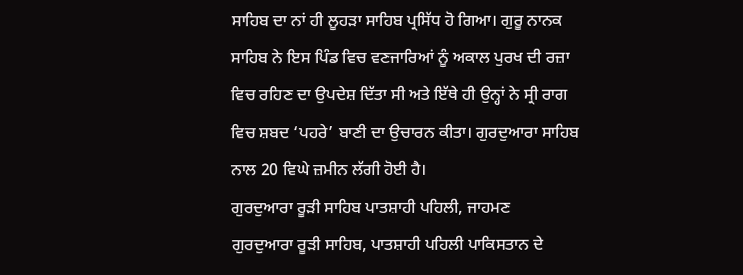ਸਾਹਿਬ ਦਾ ਨਾਂ ਹੀ ਲੂਹੜਾ ਸਾਹਿਬ ਪ੍ਰਸਿੱਧ ਹੋ ਗਿਆ। ਗੁਰੂ ਨਾਨਕ ਸਾਹਿਬ ਨੇ ਇਸ ਪਿੰਡ ਵਿਚ ਵਣਜਾਰਿਆਂ ਨੂੰ ਅਕਾਲ ਪੁਰਖ ਦੀ ਰਜ਼ਾ ਵਿਚ ਰਹਿਣ ਦਾ ਉਪਦੇਸ਼ ਦਿੱਤਾ ਸੀ ਅਤੇ ਇੱਥੇ ਹੀ ਉਨ੍ਹਾਂ ਨੇ ਸ੍ਰੀ ਰਾਗ ਵਿਚ ਸ਼ਬਦ ‘ਪਹਰੇ’ ਬਾਣੀ ਦਾ ਉਚਾਰਨ ਕੀਤਾ। ਗੁਰਦੁਆਰਾ ਸਾਹਿਬ ਨਾਲ 20 ਵਿਘੇ ਜ਼ਮੀਨ ਲੱਗੀ ਹੋਈ ਹੈ।
ਗੁਰਦੁਆਰਾ ਰੂੜੀ ਸਾਹਿਬ ਪਾਤਸ਼ਾਹੀ ਪਹਿਲੀ, ਜਾਹਮਣ
ਗੁਰਦੁਆਰਾ ਰੂੜੀ ਸਾਹਿਬ, ਪਾਤਸ਼ਾਹੀ ਪਹਿਲੀ ਪਾਕਿਸਤਾਨ ਦੇ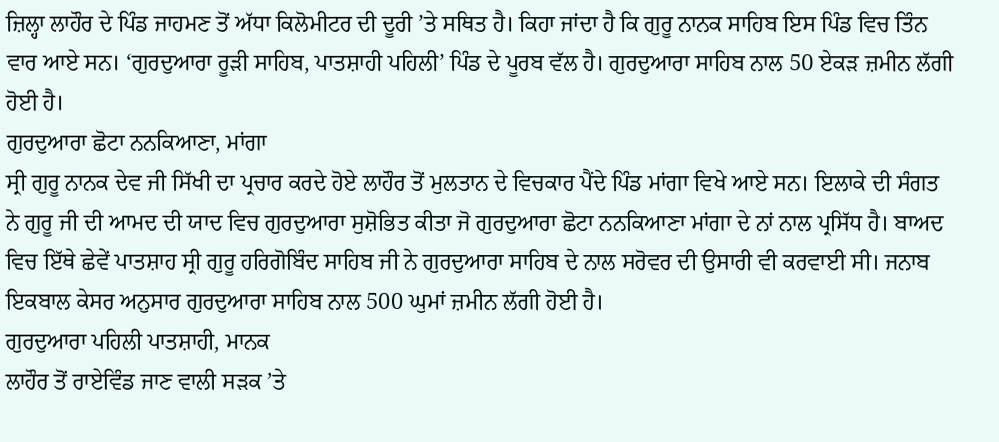ਜ਼ਿਲ੍ਹਾ ਲਾਹੌਰ ਦੇ ਪਿੰਡ ਜਾਹਮਣ ਤੋਂ ਅੱਧਾ ਕਿਲੋਮੀਟਰ ਦੀ ਦੂਰੀ ’ਤੇ ਸਥਿਤ ਹੈ। ਕਿਹਾ ਜਾਂਦਾ ਹੈ ਕਿ ਗੁਰੂ ਨਾਨਕ ਸਾਹਿਬ ਇਸ ਪਿੰਡ ਵਿਚ ਤਿੰਨ ਵਾਰ ਆਏ ਸਨ। ‘ਗੁਰਦੁਆਰਾ ਰੂੜੀ ਸਾਹਿਬ, ਪਾਤਸ਼ਾਹੀ ਪਹਿਲੀ’ ਪਿੰਡ ਦੇ ਪੂਰਬ ਵੱਲ ਹੈ। ਗੁਰਦੁਆਰਾ ਸਾਹਿਬ ਨਾਲ 50 ਏਕੜ ਜ਼ਮੀਨ ਲੱਗੀ ਹੋਈ ਹੈ।
ਗੁਰਦੁਆਰਾ ਛੋਟਾ ਨਨਕਿਆਣਾ, ਮਾਂਗਾ
ਸ੍ਰੀ ਗੁਰੂ ਨਾਨਕ ਦੇਵ ਜੀ ਸਿੱਖੀ ਦਾ ਪ੍ਰਚਾਰ ਕਰਦੇ ਹੋਏ ਲਾਹੌਰ ਤੋਂ ਮੁਲਤਾਨ ਦੇ ਵਿਚਕਾਰ ਪੈਂਦੇ ਪਿੰਡ ਮਾਂਗਾ ਵਿਖੇ ਆਏ ਸਨ। ਇਲਾਕੇ ਦੀ ਸੰਗਤ ਨੇ ਗੁਰੂ ਜੀ ਦੀ ਆਮਦ ਦੀ ਯਾਦ ਵਿਚ ਗੁਰਦੁਆਰਾ ਸੁਸ਼ੋਭਿਤ ਕੀਤਾ ਜੋ ਗੁਰਦੁਆਰਾ ਛੋਟਾ ਨਨਕਿਆਣਾ ਮਾਂਗਾ ਦੇ ਨਾਂ ਨਾਲ ਪ੍ਰਸਿੱਧ ਹੈ। ਬਾਅਦ ਵਿਚ ਇੱਥੇ ਛੇਵੇਂ ਪਾਤਸ਼ਾਹ ਸ੍ਰੀ ਗੁਰੂ ਹਰਿਗੋਬਿੰਦ ਸਾਹਿਬ ਜੀ ਨੇ ਗੁਰਦੁਆਰਾ ਸਾਹਿਬ ਦੇ ਨਾਲ ਸਰੋਵਰ ਦੀ ਉਸਾਰੀ ਵੀ ਕਰਵਾਈ ਸੀ। ਜਨਾਬ ਇਕਬਾਲ ਕੇਸਰ ਅਨੁਸਾਰ ਗੁਰਦੁਆਰਾ ਸਾਹਿਬ ਨਾਲ 500 ਘੁਮਾਂ ਜ਼ਮੀਨ ਲੱਗੀ ਹੋਈ ਹੈ।
ਗੁਰਦੁਆਰਾ ਪਹਿਲੀ ਪਾਤਸ਼ਾਹੀ, ਮਾਨਕ
ਲਾਹੌਰ ਤੋਂ ਰਾਏਵਿੰਡ ਜਾਣ ਵਾਲੀ ਸੜਕ ’ਤੇ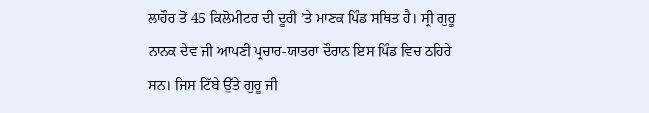ਲਾਹੌਰ ਤੋਂ 45 ਕਿਲੋਮੀਟਰ ਦੀ ਦੂਰੀ ’ਤੇ ਮਾਣਕ ਪਿੰਡ ਸਥਿਤ ਹੈ। ਸ੍ਰੀ ਗੁਰੂ ਨਾਨਕ ਦੇਵ ਜੀ ਆਪਣੀ ਪ੍ਰਚਾਰ-ਯਾਤਰਾ ਦੌਰਾਨ ਇਸ ਪਿੰਡ ਵਿਚ ਠਹਿਰੇ ਸਨ। ਜਿਸ ਟਿੱਬੇ ਉੱਤੇ ਗੁਰੂ ਜੀ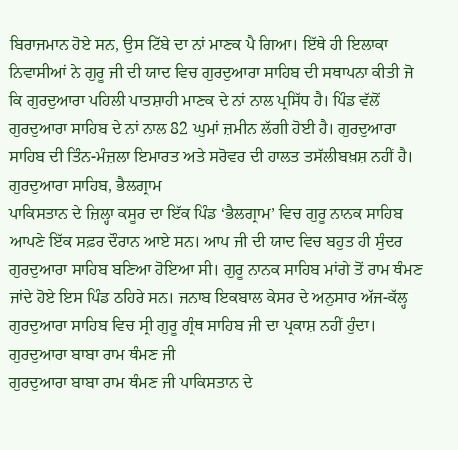ਬਿਰਾਜਮਾਨ ਹੋਏ ਸਨ, ਉਸ ਟਿੱਬੇ ਦਾ ਨਾਂ ਮਾਣਕ ਪੈ ਗਿਆ। ਇੱਥੇ ਹੀ ਇਲਾਕਾ ਨਿਵਾਸੀਆਂ ਨੇ ਗੁਰੂ ਜੀ ਦੀ ਯਾਦ ਵਿਚ ਗੁਰਦੁਆਰਾ ਸਾਹਿਬ ਦੀ ਸਥਾਪਨਾ ਕੀਤੀ ਜੋ ਕਿ ਗੁਰਦੁਆਰਾ ਪਹਿਲੀ ਪਾਤਸ਼ਾਹੀ ਮਾਣਕ ਦੇ ਨਾਂ ਨਾਲ ਪ੍ਰਸਿੱਧ ਹੈ। ਪਿੰਡ ਵੱਲੋਂ ਗੁਰਦੁਆਰਾ ਸਾਹਿਬ ਦੇ ਨਾਂ ਨਾਲ 82 ਘੁਮਾਂ ਜ਼ਮੀਨ ਲੱਗੀ ਹੋਈ ਹੈ। ਗੁਰਦੁਆਰਾ ਸਾਹਿਬ ਦੀ ਤਿੰਨ-ਮੰਜ਼ਲਾ ਇਮਾਰਤ ਅਤੇ ਸਰੋਵਰ ਦੀ ਹਾਲਤ ਤਸੱਲੀਬਖ਼ਸ਼ ਨਹੀਂ ਹੈ।
ਗੁਰਦੁਆਰਾ ਸਾਹਿਬ, ਭੈਲਗ੍ਰਾਮ
ਪਾਕਿਸਤਾਨ ਦੇ ਜ਼ਿਲ੍ਹਾ ਕਸੂਰ ਦਾ ਇੱਕ ਪਿੰਡ ‘ਭੈਲਗ੍ਰਾਮ’ ਵਿਚ ਗੁਰੂ ਨਾਨਕ ਸਾਹਿਬ ਆਪਣੇ ਇੱਕ ਸਫ਼ਰ ਦੌਰਾਨ ਆਏ ਸਨ। ਆਪ ਜੀ ਦੀ ਯਾਦ ਵਿਚ ਬਹੁਤ ਹੀ ਸੁੰਦਰ ਗੁਰਦੁਆਰਾ ਸਾਹਿਬ ਬਣਿਆ ਹੋਇਆ ਸੀ। ਗੁਰੂ ਨਾਨਕ ਸਾਹਿਬ ਮਾਂਗੇ ਤੋਂ ਰਾਮ ਥੰਮਣ ਜਾਂਦੇ ਹੋਏ ਇਸ ਪਿੰਡ ਠਹਿਰੇ ਸਨ। ਜਨਾਬ ਇਕਬਾਲ ਕੇਸਰ ਦੇ ਅਨੁਸਾਰ ਅੱਜ-ਕੱਲ੍ਹ ਗੁਰਦੁਆਰਾ ਸਾਹਿਬ ਵਿਚ ਸ੍ਰੀ ਗੁਰੂ ਗ੍ਰੰਥ ਸਾਹਿਬ ਜੀ ਦਾ ਪ੍ਰਕਾਸ਼ ਨਹੀਂ ਹੁੰਦਾ।
ਗੁਰਦੁਆਰਾ ਬਾਬਾ ਰਾਮ ਥੰਮਣ ਜੀ
ਗੁਰਦੁਆਰਾ ਬਾਬਾ ਰਾਮ ਥੰਮਣ ਜੀ ਪਾਕਿਸਤਾਨ ਦੇ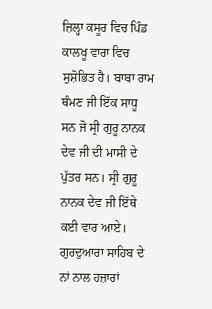ਜ਼ਿਲ੍ਹਾ ਕਸੂਰ ਵਿਚ ਪਿੰਡ ਕਾਲਖੂ ਵਾਰਾ ਵਿਚ ਸੁਸ਼ੋਭਿਤ ਹੈ। ਬਾਬਾ ਰਾਮ ਥੰਮਣ ਜੀ ਇੱਕ ਸਾਧੂ ਸਨ ਜੋ ਸ੍ਰੀ ਗੁਰੂ ਨਾਨਕ ਦੇਵ ਜੀ ਦੀ ਮਾਸੀ ਦੇ ਪੁੱਤਰ ਸਨ। ਸ੍ਰੀ ਗੁਰੂ ਨਾਨਕ ਦੇਵ ਜੀ ਇੱਥੇ ਕਈ ਵਾਰ ਆਏ। ਗੁਰਦੁਆਰਾ ਸਾਹਿਬ ਦੇ ਨਾਂ ਨਾਲ ਹਜ਼ਾਰਾਂ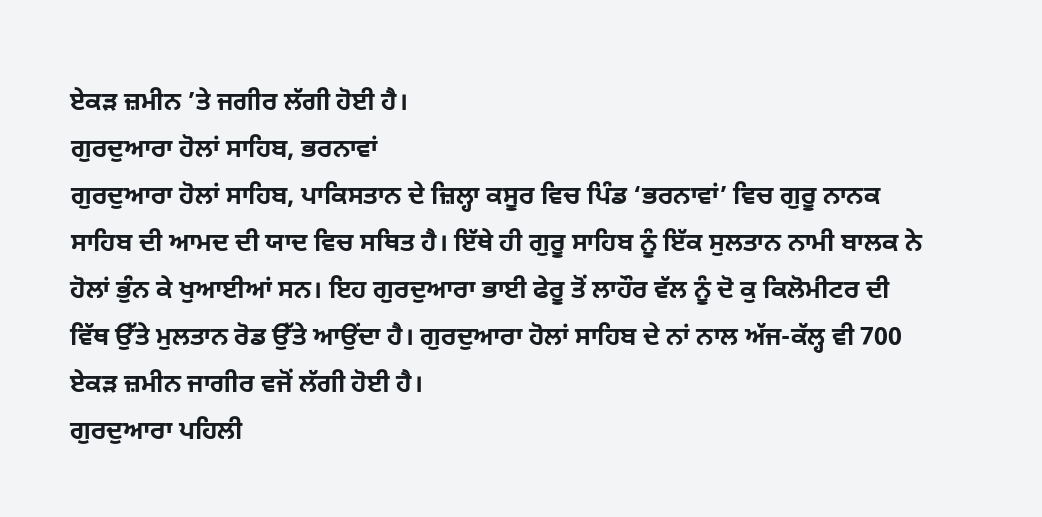ਏਕੜ ਜ਼ਮੀਨ ’ਤੇ ਜਗੀਰ ਲੱਗੀ ਹੋਈ ਹੈ।
ਗੁਰਦੁਆਰਾ ਹੋਲਾਂ ਸਾਹਿਬ, ਭਰਨਾਵਾਂ
ਗੁਰਦੁਆਰਾ ਹੋਲਾਂ ਸਾਹਿਬ, ਪਾਕਿਸਤਾਨ ਦੇ ਜ਼ਿਲ੍ਹਾ ਕਸੂਰ ਵਿਚ ਪਿੰਡ ‘ਭਰਨਾਵਾਂ’ ਵਿਚ ਗੁਰੂ ਨਾਨਕ ਸਾਹਿਬ ਦੀ ਆਮਦ ਦੀ ਯਾਦ ਵਿਚ ਸਥਿਤ ਹੈ। ਇੱਥੇ ਹੀ ਗੁਰੂ ਸਾਹਿਬ ਨੂੰ ਇੱਕ ਸੁਲਤਾਨ ਨਾਮੀ ਬਾਲਕ ਨੇ ਹੋਲਾਂ ਭੁੰਨ ਕੇ ਖੁਆਈਆਂ ਸਨ। ਇਹ ਗੁਰਦੁਆਰਾ ਭਾਈ ਫੇਰੂ ਤੋਂ ਲਾਹੌਰ ਵੱਲ ਨੂੰ ਦੋ ਕੁ ਕਿਲੋਮੀਟਰ ਦੀ ਵਿੱਥ ਉੱਤੇ ਮੁਲਤਾਨ ਰੋਡ ਉੱਤੇ ਆਉਂਦਾ ਹੈ। ਗੁਰਦੁਆਰਾ ਹੋਲਾਂ ਸਾਹਿਬ ਦੇ ਨਾਂ ਨਾਲ ਅੱਜ-ਕੱਲ੍ਹ ਵੀ 700 ਏਕੜ ਜ਼ਮੀਨ ਜਾਗੀਰ ਵਜੋਂ ਲੱਗੀ ਹੋਈ ਹੈ।
ਗੁਰਦੁਆਰਾ ਪਹਿਲੀ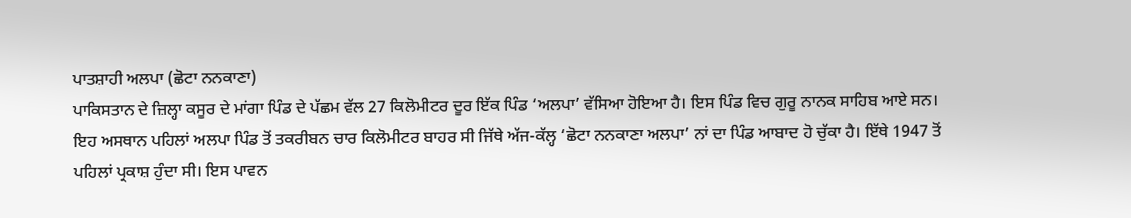ਪਾਤਸ਼ਾਹੀ ਅਲਪਾ (ਛੋਟਾ ਨਨਕਾਣਾ)
ਪਾਕਿਸਤਾਨ ਦੇ ਜ਼ਿਲ੍ਹਾ ਕਸੂਰ ਦੇ ਮਾਂਗਾ ਪਿੰਡ ਦੇ ਪੱਛਮ ਵੱਲ 27 ਕਿਲੋਮੀਟਰ ਦੂਰ ਇੱਕ ਪਿੰਡ ‘ਅਲਪਾ’ ਵੱਸਿਆ ਹੋਇਆ ਹੈ। ਇਸ ਪਿੰਡ ਵਿਚ ਗੁਰੂ ਨਾਨਕ ਸਾਹਿਬ ਆਏ ਸਨ। ਇਹ ਅਸਥਾਨ ਪਹਿਲਾਂ ਅਲਪਾ ਪਿੰਡ ਤੋਂ ਤਕਰੀਬਨ ਚਾਰ ਕਿਲੋਮੀਟਰ ਬਾਹਰ ਸੀ ਜਿੱਥੇ ਅੱਜ-ਕੱਲ੍ਹ ‘ਛੋਟਾ ਨਨਕਾਣਾ ਅਲਪਾ’ ਨਾਂ ਦਾ ਪਿੰਡ ਆਬਾਦ ਹੋ ਚੁੱਕਾ ਹੈ। ਇੱਥੇ 1947 ਤੋਂ ਪਹਿਲਾਂ ਪ੍ਰਕਾਸ਼ ਹੁੰਦਾ ਸੀ। ਇਸ ਪਾਵਨ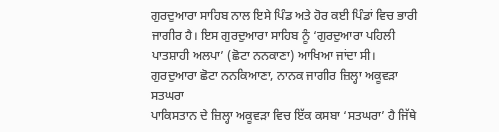ਗੁਰਦੁਆਰਾ ਸਾਹਿਬ ਨਾਲ ਇਸੇ ਪਿੰਡ ਅਤੇ ਹੋਰ ਕਈ ਪਿੰਡਾਂ ਵਿਚ ਭਾਰੀ ਜਾਗੀਰ ਹੈ। ਇਸ ਗੁਰਦੁਆਰਾ ਸਾਹਿਬ ਨੂੰ ‘ਗੁਰਦੁਆਰਾ ਪਹਿਲੀ ਪਾਤਸ਼ਾਹੀ ਅਲਪਾ’ (ਛੋਟਾ ਨਨਕਾਣਾ) ਆਖਿਆ ਜਾਂਦਾ ਸੀ।
ਗੁਰਦੁਆਰਾ ਛੋਟਾ ਨਨਕਿਆਣਾ, ਨਾਨਕ ਜਾਗੀਰ ਜ਼ਿਲ੍ਹਾ ਅਕੂਵੜਾ ਸਤਘਰਾ
ਪਾਕਿਸਤਾਨ ਦੇ ਜ਼ਿਲ੍ਹਾ ਅਕੂਵੜਾ ਵਿਚ ਇੱਕ ਕਸਬਾ ‘ਸਤਘਰਾ’ ਹੈ ਜਿੱਥੇ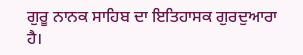ਗੁਰੂ ਨਾਨਕ ਸਾਹਿਬ ਦਾ ਇਤਿਹਾਸਕ ਗੁਰਦੁਆਰਾ ਹੈ।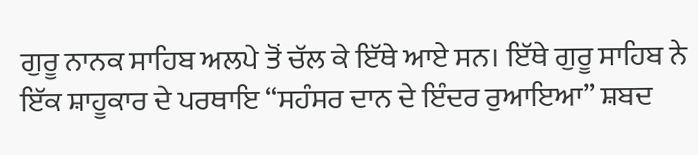ਗੁਰੂ ਨਾਨਕ ਸਾਹਿਬ ਅਲਪੇ ਤੋਂ ਚੱਲ ਕੇ ਇੱਥੇ ਆਏ ਸਨ। ਇੱਥੇ ਗੁਰੂ ਸਾਹਿਬ ਨੇ ਇੱਕ ਸ਼ਾਹੂਕਾਰ ਦੇ ਪਰਥਾਇ “ਸਹੰਸਰ ਦਾਨ ਦੇ ਇੰਦਰ ਰੁਆਇਆ” ਸ਼ਬਦ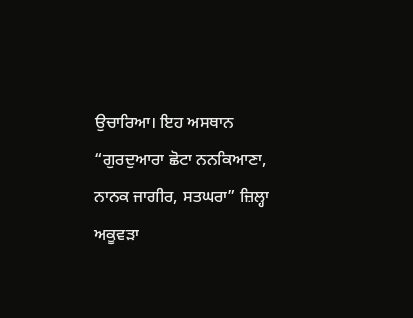ਉਚਾਰਿਆ। ਇਹ ਅਸਥਾਨ “ਗੁਰਦੁਆਰਾ ਛੋਟਾ ਨਨਕਿਆਣਾ, ਨਾਨਕ ਜਾਗੀਰ, ਸਤਘਰਾ” ਜ਼ਿਲ੍ਹਾ ਅਕੂਵੜਾ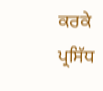ਕਰਕੇ ਪ੍ਰਸਿੱਧ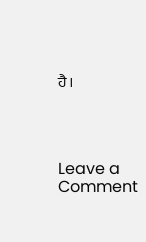ਹੈ।




Leave a Comment